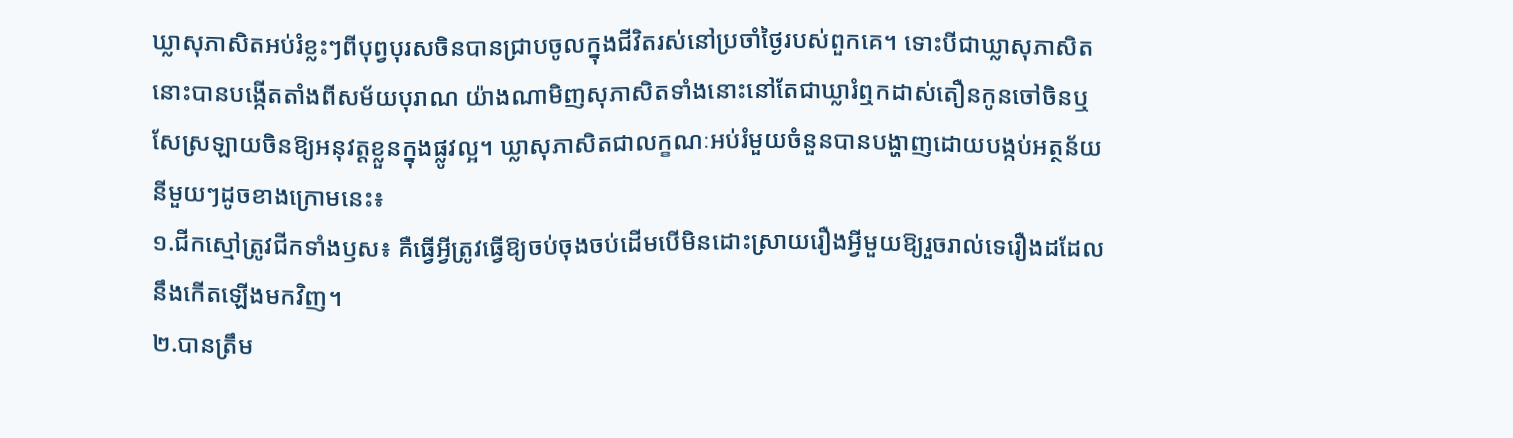ឃ្លាសុភាសិតអប់រំខ្លះៗពីបុព្វបុរសចិនបានជ្រាបចូលក្នុងជីវិតរស់នៅប្រចាំថ្ងៃរបស់ពួកគេ។ ទោះបីជាឃ្លាសុភាសិតនោះបានបង្កើតតាំងពីសម័យបុរាណ យ៉ាងណាមិញសុភាសិតទាំងនោះនៅតែជាឃ្លារំឮកដាស់តឿនកូនចៅចិនឬសែស្រឡាយចិនឱ្យអនុវត្តខ្លួនក្នុងផ្លូវល្អ។ ឃ្លាសុភាសិតជាលក្ខណៈអប់រំមួយចំនួនបានបង្ហាញដោយបង្កប់អត្ថន័យនីមួយៗដូចខាងក្រោមនេះ៖
១.ជីកស្មៅត្រូវជីកទាំងឫស៖ គឺធ្វើអ្វីត្រូវធ្វើឱ្យចប់ចុងចប់ដើមបើមិនដោះស្រាយរឿងអ្វីមួយឱ្យរួចរាល់ទេរឿងដដែលនឹងកើតឡើងមកវិញ។
២.បានត្រឹម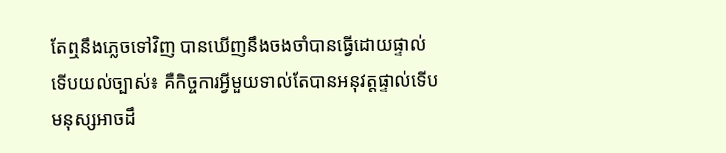តែឮនឹងភ្លេចទៅវិញ បានឃើញនឹងចងចាំបានធ្វើដោយផ្ទាល់ទើបយល់ច្បាស់៖ គឺកិច្ចការអ្វីមួយទាល់តែបានអនុវត្តផ្ទាល់ទើបមនុស្សអាចដឹ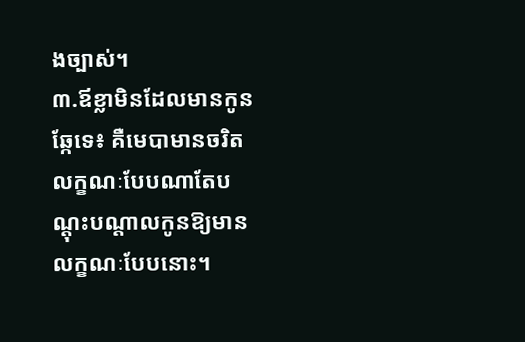ងច្បាស់។
៣.ឪខ្លាមិនដែលមានកូនឆ្កែទេ៖ គឺមេបាមានចរិតលក្ខណៈបែបណាតែបណ្តុះបណ្តាលកូនឱ្យមានលក្ខណៈបែបនោះ។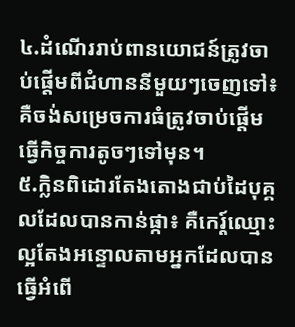៤.ដំណើររាប់ពានយោជន៍ត្រូវចាប់ផ្តើមពីជំហាននីមួយៗចេញទៅ៖ គឺចង់សម្រេចការធំត្រូវចាប់ផ្តើមធ្វើកិច្ចការតូចៗទៅមុន។
៥.ក្លិនពិដោរតែងតោងជាប់ដៃបុគ្គលដែលបានកាន់ផ្កា៖ គឺកេរ្ត៍ឈ្មោះល្អតែងអន្ទោលតាមអ្នកដែលបានធ្វើអំពើ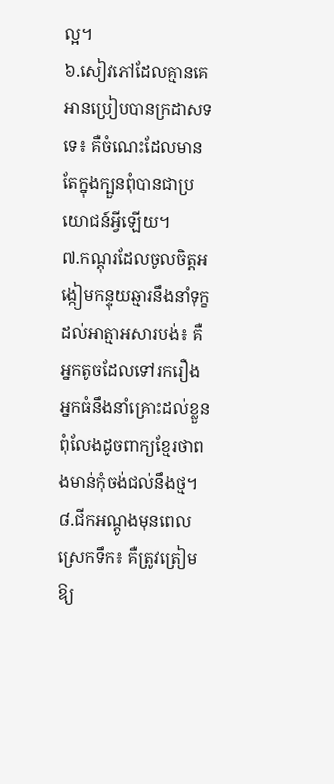ល្អ។
៦.សៀវភៅដែលគ្មានគេអានប្រៀបបានក្រដាសទទេ៖ គឺចំណេះដែលមានតែក្នុងក្បួនពុំបានជាប្រយោជន៍អ្វីឡើយ។
៧.កណ្តុរដែលចូលចិត្តអង្កៀមកន្ទុយឆ្មារនឹងនាំទុក្ខដល់អាត្មាអសារបង់៖ គឺអ្នកតូចដែលទៅរករឿងអ្នកធំនឹងនាំគ្រោះដល់ខ្លួនពុំលែងដូចពាក្យខ្មែរថាពងមាន់កុំចង់ជល់នឹងថ្ម។
៨.ជីកអណ្តូងមុនពេលស្រេកទឹក៖ គឺត្រូវត្រៀមឱ្យ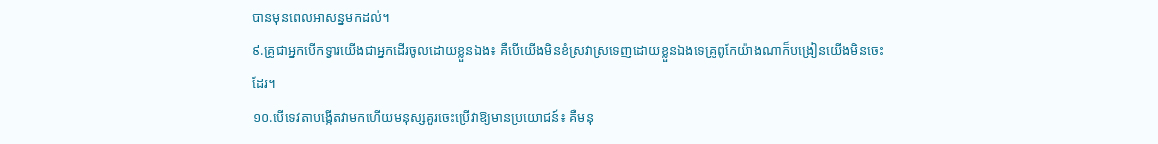បានមុនពេលអាសន្នមកដល់។
៩.គ្រូជាអ្នកបើកទ្វារយើងជាអ្នកដើរចូលដោយខ្លួនឯង៖ គឺបើយើងមិនខំស្រវាស្រទេញដោយខ្លួនឯងទេគ្រូពូកែយ៉ាងណាក៏បង្រៀនយើងមិនចេះដែរ។
១០.បើទេវតាបង្កើតវាមកហើយមនុស្សគួរចេះប្រើវាឱ្យមានប្រយោជន៍៖ គឺមនុ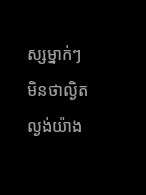ស្សម្នាក់ៗមិនថាល្ងិតល្ងង់យ៉ាង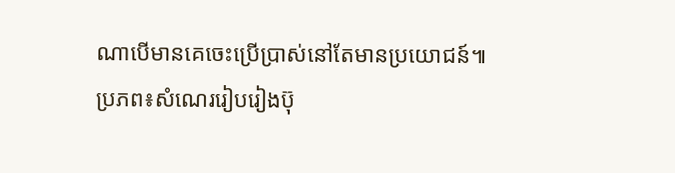ណាបើមានគេចេះប្រើប្រាស់នៅតែមានប្រយោជន៍៕
ប្រភព៖សំណេររៀបរៀងប៊ុ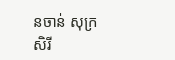នចាន់ សុក្រសិរី